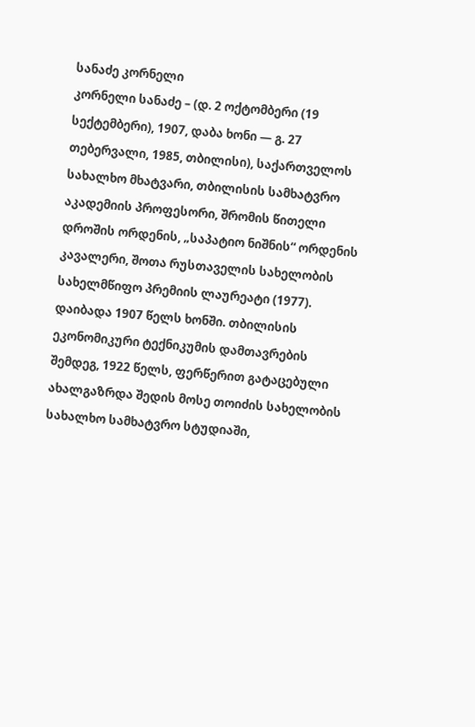სანაძე კორნელი
კორნელი სანაძე – (დ. 2 ოქტომბერი (19 სექტემბერი), 1907, დაბა ხონი — გ. 27 თებერვალი, 1985, თბილისი), საქართველოს სახალხო მხატვარი, თბილისის სამხატვრო აკადემიის პროფესორი, შრომის წითელი დროშის ორდენის, „საპატიო ნიშნის“ ორდენის კავალერი, შოთა რუსთაველის სახელობის სახელმწიფო პრემიის ლაურეატი (1977).
დაიბადა 1907 წელს ხონში. თბილისის ეკონომიკური ტექნიკუმის დამთავრების შემდეგ, 1922 წელს, ფერწერით გატაცებული ახალგაზრდა შედის მოსე თოიძის სახელობის სახალხო სამხატვრო სტუდიაში,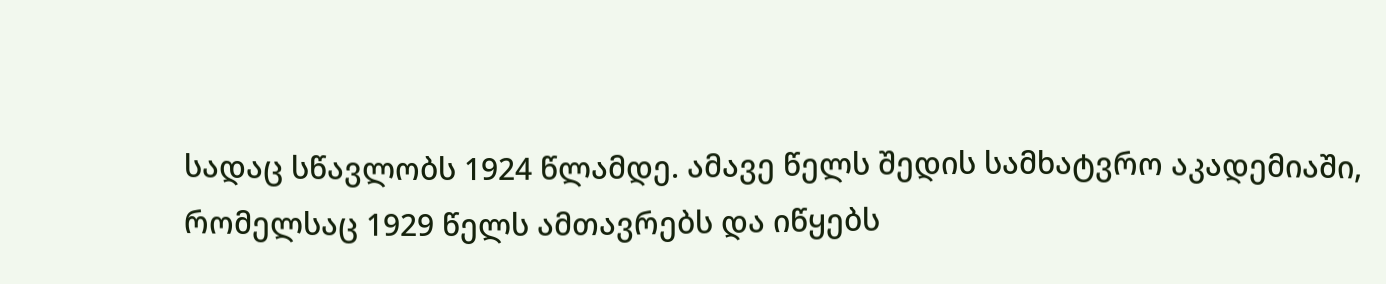სადაც სწავლობს 1924 წლამდე. ამავე წელს შედის სამხატვრო აკადემიაში, რომელსაც 1929 წელს ამთავრებს და იწყებს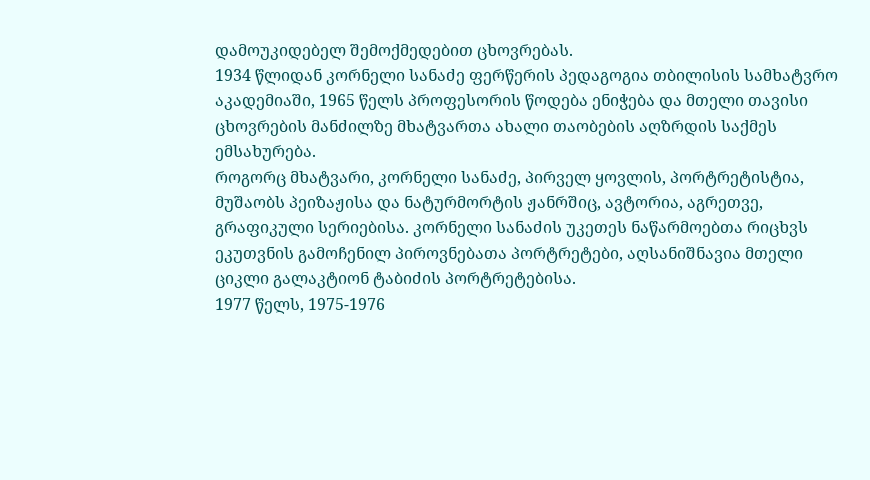დამოუკიდებელ შემოქმედებით ცხოვრებას.
1934 წლიდან კორნელი სანაძე ფერწერის პედაგოგია თბილისის სამხატვრო აკადემიაში, 1965 წელს პროფესორის წოდება ენიჭება და მთელი თავისი ცხოვრების მანძილზე მხატვართა ახალი თაობების აღზრდის საქმეს ემსახურება.
როგორც მხატვარი, კორნელი სანაძე, პირველ ყოვლის, პორტრეტისტია, მუშაობს პეიზაჟისა და ნატურმორტის ჟანრშიც, ავტორია, აგრეთვე, გრაფიკული სერიებისა. კორნელი სანაძის უკეთეს ნაწარმოებთა რიცხვს ეკუთვნის გამოჩენილ პიროვნებათა პორტრეტები, აღსანიშნავია მთელი ციკლი გალაკტიონ ტაბიძის პორტრეტებისა.
1977 წელს, 1975-1976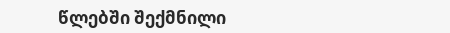წლებში შექმნილი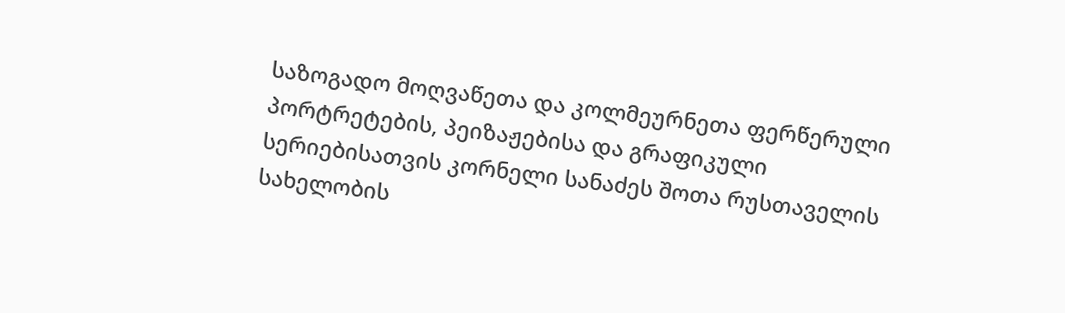საზოგადო მოღვაწეთა და კოლმეურნეთა ფერწერული პორტრეტების, პეიზაჟებისა და გრაფიკული სერიებისათვის კორნელი სანაძეს შოთა რუსთაველის სახელობის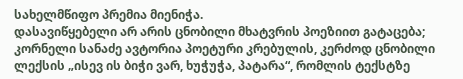სახელმწიფო პრემია მიენიჭა.
დასავიწყებელი არ არის ცნობილი მხატვრის პოეზიით გატაცება; კორნელი სანაძე ავტორია პოეტური კრებულის, კერძოდ ცნობილი ლექსის „ისევ ის ბიჭი ვარ, ხუჭუჭა, პატარა“, რომლის ტექსტზე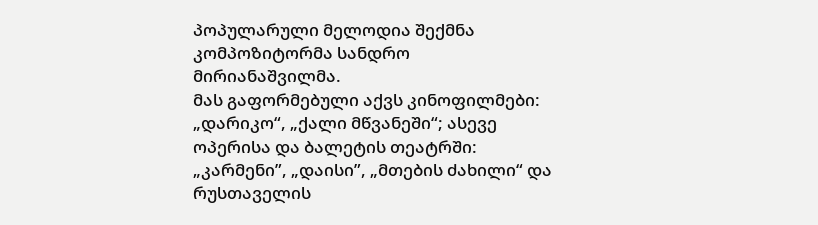პოპულარული მელოდია შექმნა კომპოზიტორმა სანდრო მირიანაშვილმა.
მას გაფორმებული აქვს კინოფილმები: „დარიკო“, „ქალი მწვანეში“; ასევე ოპერისა და ბალეტის თეატრში: „კარმენი”, „დაისი”, „მთების ძახილი“ და რუსთაველის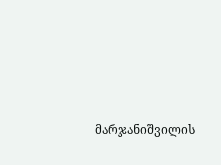მარჯანიშვილის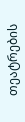თეატრების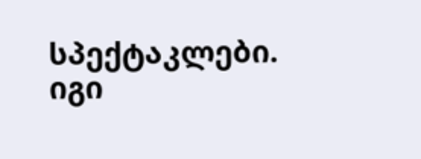სპექტაკლები. იგი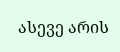ასევე არის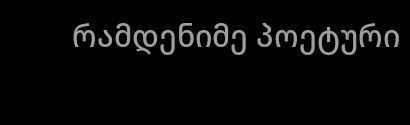რამდენიმე პოეტური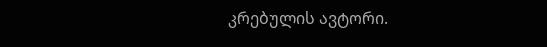კრებულის ავტორი.